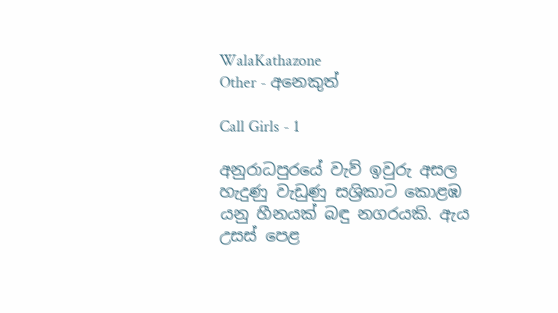WalaKathazone
Other - අනෙකුත්

Call Girls - 1

අනුරාධපුරයේ වැව් ඉවුරු අසල හැදුණු වැඩුණු සශ්‍රිකාට කොළඹ යනු හීනයක් බඳු නගරයකි. ඇය උසස් පෙළ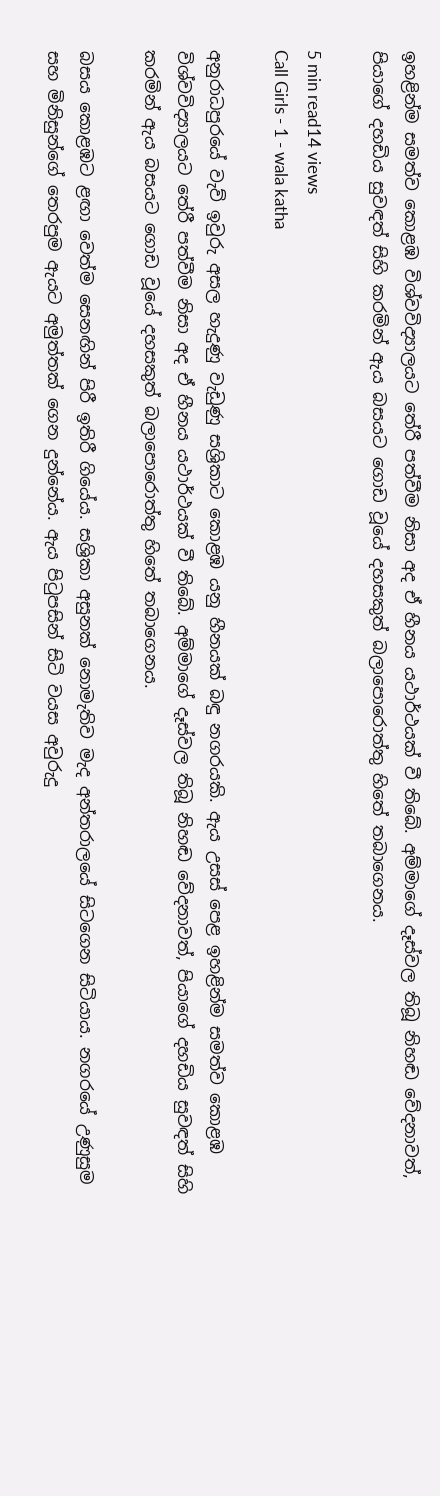ඉහළින්ම සමත්ව කොළඹ විශ්වවිද්‍යාලයට තේරී පත්වීම නිසා අද ඒ හීනය යථාර්ථයක් වී තිබේ. අම්මාගේ දෑස්වල තිබූ නිහඬ වේදනාවත්, පියාගේ දහඩිය සුවඳත් සිහි කරමින් ඇය බසයට ගොඩ වූයේ දහසකුත් බලාපොරොත්තු හිතේ තබාගෙනය.

5 min read14 views
Call Girls - 1 - wala katha

අනුරාධපුරයේ වැව් ඉවුරු අසල හැදුණු වැඩුණු සශ්‍රිකාට කොළඹ යනු හීනයක් බඳු නගරයකි. ඇය උසස් පෙළ ඉහළින්ම සමත්ව කොළඹ විශ්වවිද්‍යාලයට තේරී පත්වීම නිසා අද ඒ හීනය යථාර්ථයක් වී තිබේ. අම්මාගේ දෑස්වල තිබූ නිහඬ වේදනාවත්, පියාගේ දහඩිය සුවඳත් සිහි කරමින් ඇය බසයට ගොඩ වූයේ දහසකුත් බලාපොරොත්තු හිතේ තබාගෙනය.

බසය කොළඹට ළඟා වෙත්ම සෙනඟින් පිරී ඉතිරී ගියේය. සශ්‍රිකා අසුනක් නොමැතිව මැද අන්තරාලයේ සිටගෙන සිටියාය. නගරයේ උණුසුම සහ මිනිසුන්ගේ තෙරපුම ඇයට අමුත්තක් ගෙන දුන්නේය. ඇය පිටුපසින් සිටි වයස අවුරුදු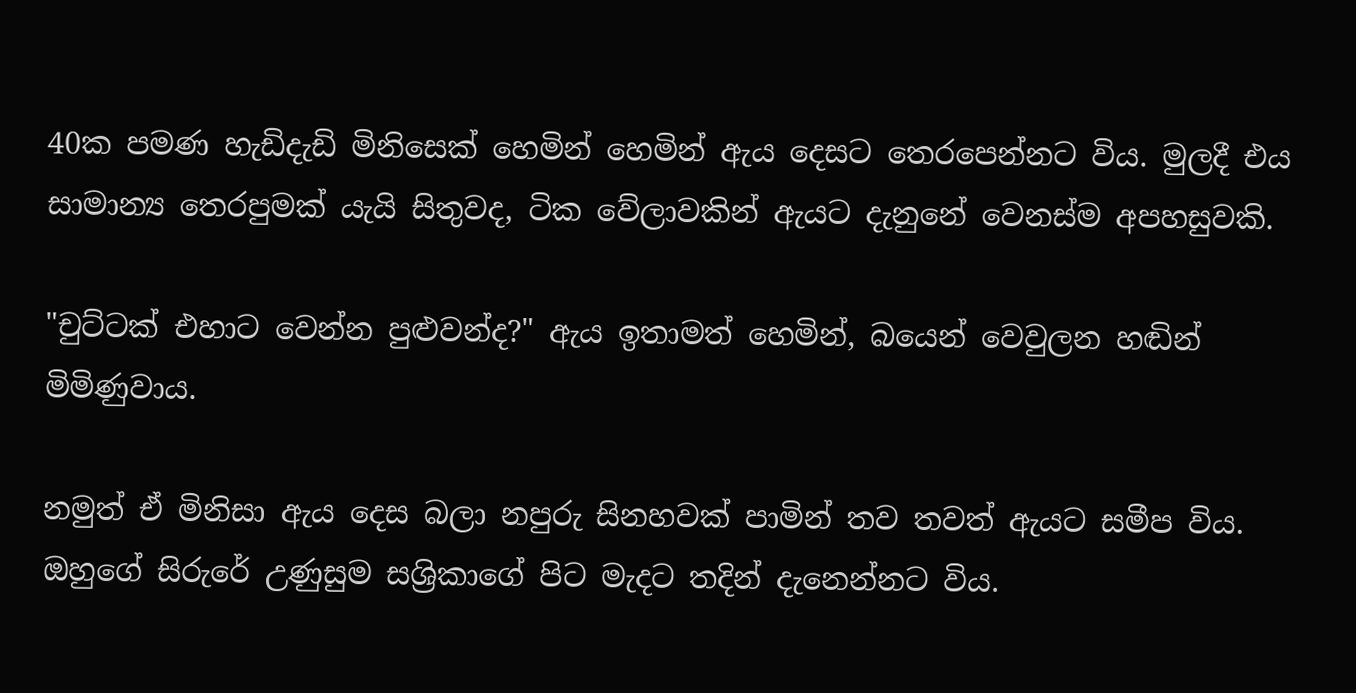40ක පමණ හැඩිදැඩි මිනිසෙක් හෙමින් හෙමින් ඇය දෙසට තෙරපෙන්නට විය. මුලදී එය සාමාන්‍ය තෙරපුමක් යැයි සිතුවද, ටික වේලාවකින් ඇයට දැනුනේ වෙනස්ම අපහසුවකි.

"චුට්ටක් එහාට වෙන්න පුළුවන්ද?" ඇය ඉතාමත් හෙමින්, බයෙන් වෙවුලන හඬින් මිමිණුවාය.

නමුත් ඒ මිනිසා ඇය දෙස බලා නපුරු සිනහවක් පාමින් තව තවත් ඇයට සමීප විය. ඔහුගේ සිරුරේ උණුසුම සශ්‍රිකාගේ පිට මැදට තදින් දැනෙන්නට විය.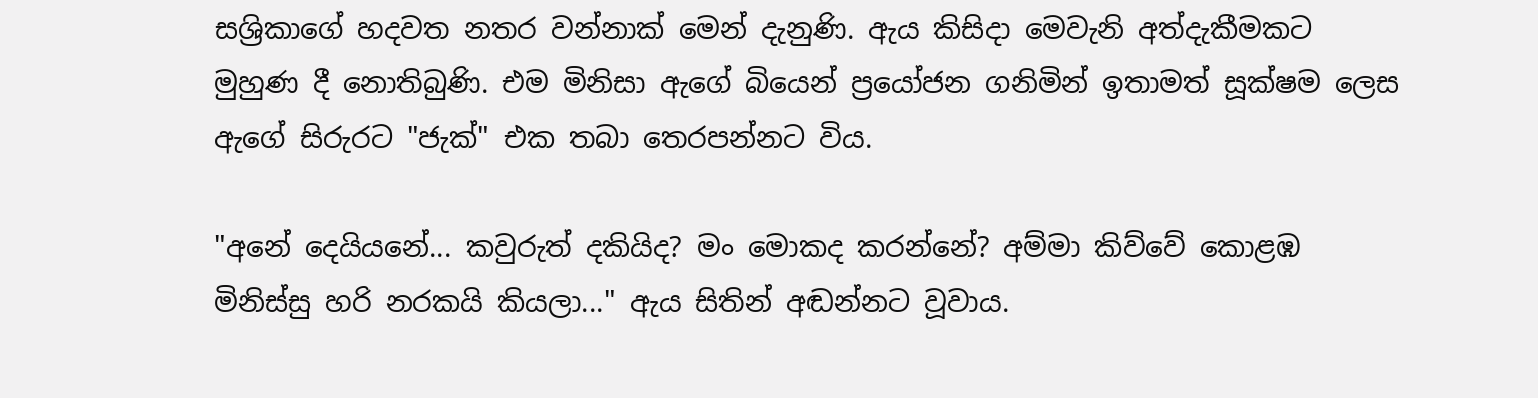සශ්‍රිකාගේ හදවත නතර වන්නාක් මෙන් දැනුණි. ඇය කිසිදා මෙවැනි අත්දැකීමකට මුහුණ දී නොතිබුණි. එම මිනිසා ඇගේ බියෙන් ප්‍රයෝජන ගනිමින් ඉතාමත් සූක්ෂම ලෙස ඇගේ සිරුරට "ජැක්" එක තබා තෙරපන්නට විය.

"අනේ දෙයියනේ... කවුරුත් දකියිද? මං මොකද කරන්නේ? අම්මා කිව්වේ කොළඹ මිනිස්සු හරි නරකයි කියලා..." ඇය සිතින් අඬන්නට වූවාය.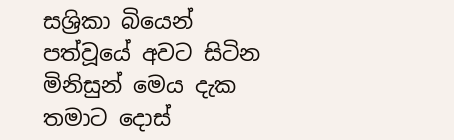සශ්‍රිකා බියෙන් පත්වූයේ අවට සිටින මිනිසුන් මෙය දැක තමාට දොස්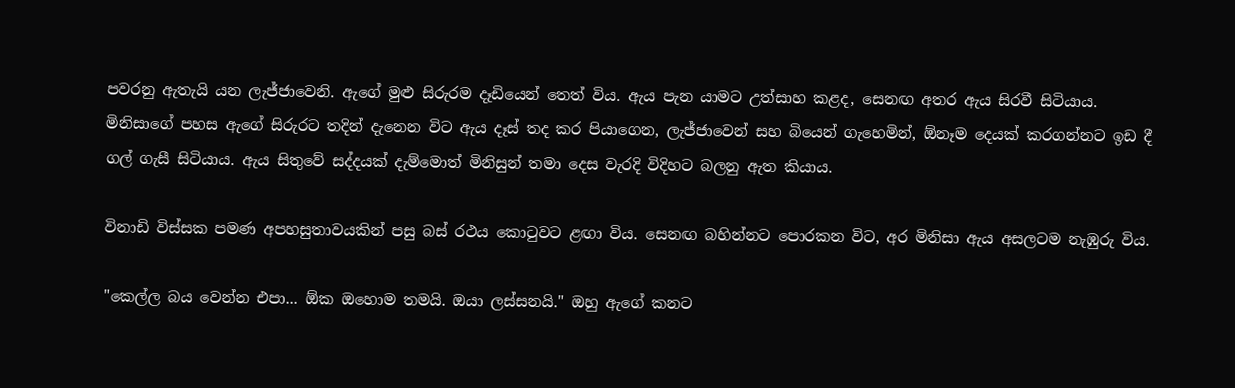පවරනු ඇතැයි යන ලැජ්ජාවෙනි. ඇගේ මුළු සිරුරම දෑඩියෙන් තෙත් විය. ඇය පැන යාමට උත්සාහ කළද, සෙනඟ අතර ඇය සිරවී සිටියාය. මිනිසාගේ පහස ඇගේ සිරුරට තදින් දැනෙන විට ඇය දෑස් තද කර පියාගෙන, ලැජ්ජාවෙන් සහ බියෙන් ගැහෙමින්, ඕනෑම දෙයක් කරගන්නට ඉඩ දී ගල් ගැසී සිටියාය. ඇය සිතුවේ සද්දයක් දැම්මොත් මිනිසුන් තමා දෙස වැරදි විදිහට බලනු ඇත කියාය.

විනාඩි විස්සක පමණ අපහසුතාවයකින් පසු බස් රථය කොටුවට ළඟා විය. සෙනඟ බහින්නට පොරකන විට, අර මිනිසා ඇය අසලටම නැඹුරු විය.

"කෙල්ල බය වෙන්න එපා... ඕක ඔහොම තමයි. ඔයා ලස්සනයි." ඔහු ඇගේ කනට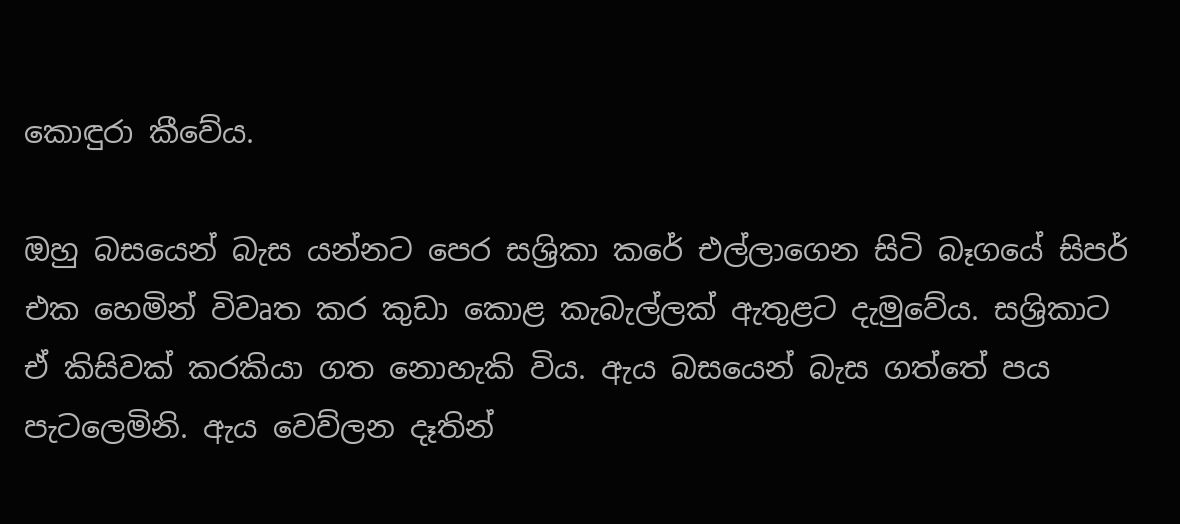කොඳුරා කීවේය.

ඔහු බසයෙන් බැස යන්නට පෙර සශ්‍රිකා කරේ එල්ලාගෙන සිටි බෑගයේ සිපර් එක හෙමින් විවෘත කර කුඩා කොළ කැබැල්ලක් ඇතුළට දැමුවේය. සශ්‍රිකාට ඒ කිසිවක් කරකියා ගත නොහැකි විය. ඇය බසයෙන් බැස ගත්තේ පය පැටලෙමිනි. ඇය වෙව්ලන දෑතින්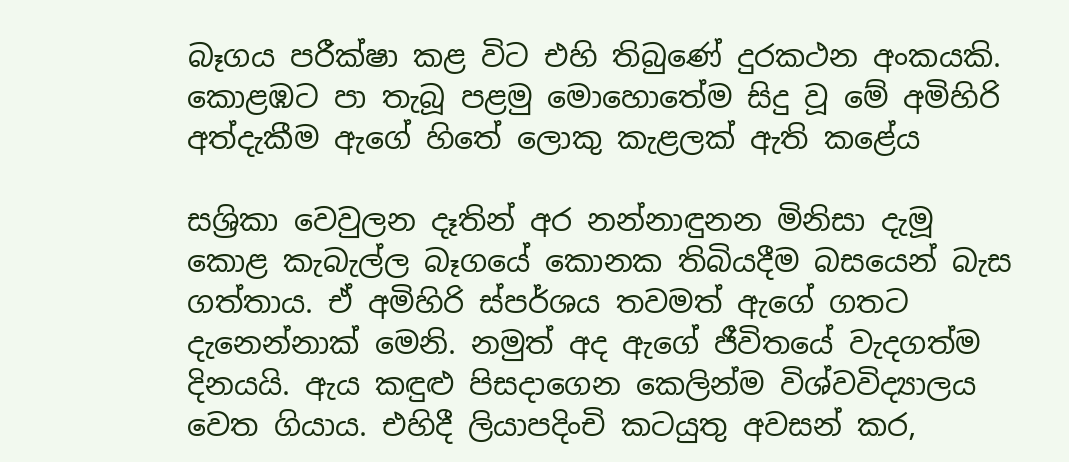බෑගය පරීක්ෂා කළ විට එහි තිබුණේ දුරකථන අංකයකි. කොළඹට පා තැබූ පළමු මොහොතේම සිදු වූ මේ අමිහිරි අත්දැකීම ඇගේ හිතේ ලොකු කැළලක් ඇති කළේය

සශ්‍රිකා වෙවුලන දෑතින් අර නන්නාඳුනන මිනිසා දැමූ කොළ කැබැල්ල බෑගයේ කොනක තිබියදීම බසයෙන් බැස ගත්තාය. ඒ අමිහිරි ස්පර්ශය තවමත් ඇගේ ගතට දැනෙන්නාක් මෙනි. නමුත් අද ඇගේ ජීවිතයේ වැදගත්ම දිනයයි. ඇය කඳුළු පිසදාගෙන කෙලින්ම විශ්වවිද්‍යාලය වෙත ගියාය. එහිදී ලියාපදිංචි කටයුතු අවසන් කර,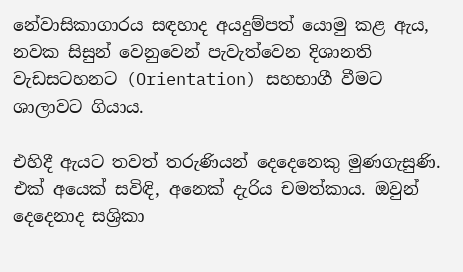නේවාසිකාගාරය සඳහාද අයදුම්පත් යොමු කළ ඇය, නවක සිසුන් වෙනුවෙන් පැවැත්වෙන දිශානති වැඩසටහනට (Orientation) සහභාගී වීමට ශාලාවට ගියාය.

එහිදී ඇයට තවත් තරුණියන් දෙදෙනෙකු මුණගැසුණි. එක් අයෙක් සවිඳි, අනෙක් දැරිය චමත්කාය. ඔවුන් දෙදෙනාද සශ්‍රිකා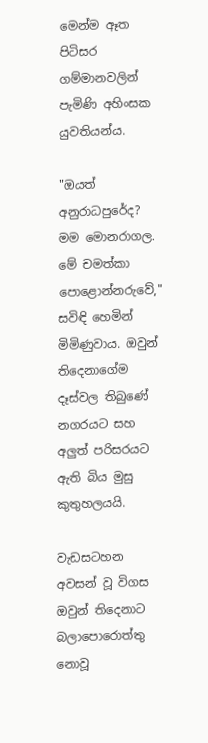මෙන්ම ඈත පිටිසර ගම්මානවලින් පැමිණි අහිංසක යුවතියන්ය.

"ඔයත් අනුරාධපුරේද? මම මොනරාගල. මේ චමත්කා පොළොන්නරුවේ," සවිඳි හෙමින් මිමිණුවාය. ඔවුන් තිදෙනාගේම දෑස්වල තිබුණේ නගරයට සහ අලුත් පරිසරයට ඇති බිය මුසු කුතුහලයයි.

වැඩසටහන අවසන් වූ විගස ඔවුන් තිදෙනාට බලාපොරොත්තු නොවූ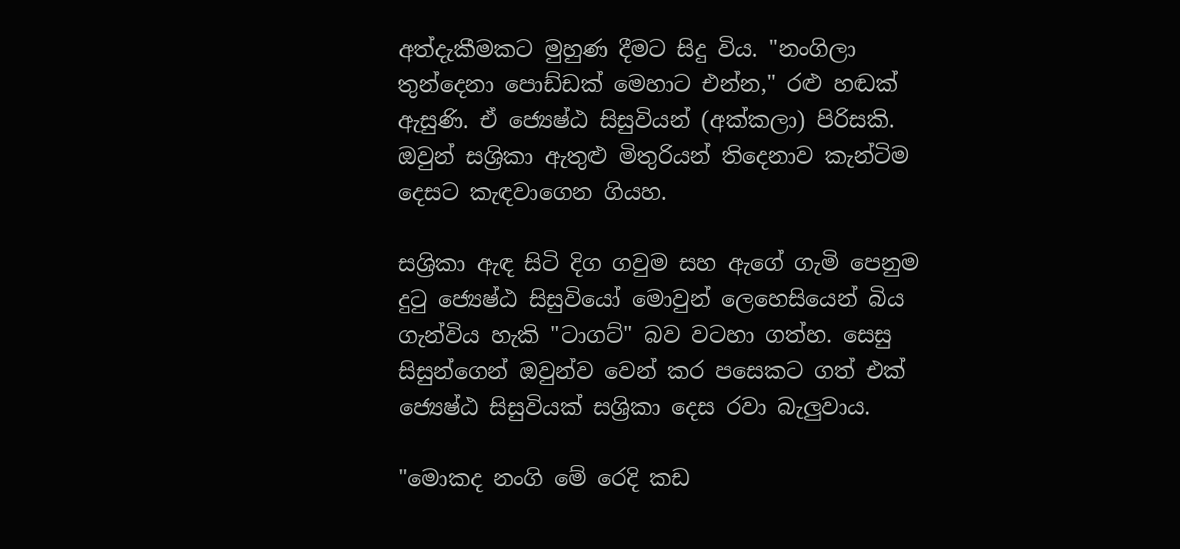අත්දැකීමකට මුහුණ දීමට සිදු විය. "නංගිලා තුන්දෙනා පොඩ්ඩක් මෙහාට එන්න," රළු හඬක් ඇසුණි. ඒ ජ්‍යෙෂ්ඨ සිසුවියන් (අක්කලා) පිරිසකි. ඔවුන් සශ්‍රිකා ඇතුළු මිතුරියන් තිදෙනාව කැන්ටිම දෙසට කැඳවාගෙන ගියහ.

සශ්‍රිකා ඇඳ සිටි දිග ගවුම සහ ඇගේ ගැමි පෙනුම දුටු ජ්‍යෙෂ්ඨ සිසුවියෝ මොවුන් ලෙහෙසියෙන් බිය ගැන්විය හැකි "ටාගට්" බව වටහා ගත්හ. සෙසු සිසුන්ගෙන් ඔවුන්ව වෙන් කර පසෙකට ගත් එක් ජ්‍යෙෂ්ඨ සිසුවියක් සශ්‍රිකා දෙස රවා බැලුවාය.

"මොකද නංගි මේ රෙදි කඩ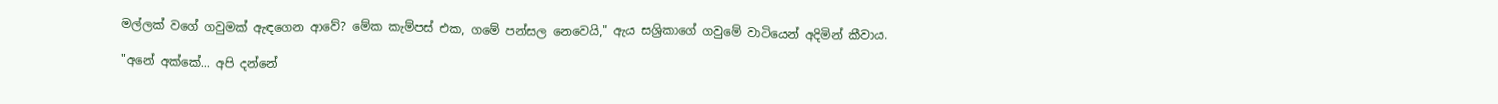මල්ලක් වගේ ගවුමක් ඇඳගෙන ආවේ? මේක කැම්පස් එක, ගමේ පන්සල නෙවෙයි," ඇය සශ්‍රිකාගේ ගවුමේ වාටියෙන් අදිමින් කීවාය.

"අනේ අක්කේ... අපි දන්නේ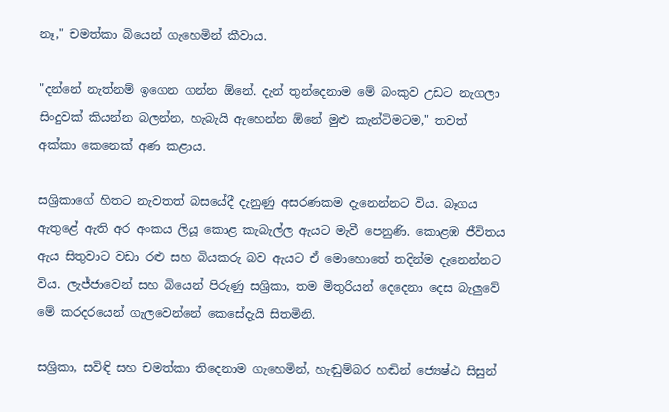නෑ," චමත්කා බියෙන් ගැහෙමින් කීවාය.

"දන්නේ නැත්නම් ඉගෙන ගන්න ඕනේ. දැන් තුන්දෙනාම මේ බංකුව උඩට නැගලා සිංදුවක් කියන්න බලන්න, හැබැයි ඇහෙන්න ඕනේ මුළු කැන්ටිමටම," තවත් අක්කා කෙනෙක් අණ කළාය.

සශ්‍රිකාගේ හිතට නැවතත් බසයේදී දැනුණු අසරණකම දැනෙන්නට විය. බෑගය ඇතුළේ ඇති අර අංකය ලියූ කොළ කැබැල්ල ඇයට මැවී පෙනුණි. කොළඹ ජීවිතය ඇය සිතුවාට වඩා රළු සහ බියකරු බව ඇයට ඒ මොහොතේ තදින්ම දැනෙන්නට විය. ලැජ්ජාවෙන් සහ බියෙන් පිරුණු සශ්‍රිකා, තම මිතුරියන් දෙදෙනා දෙස බැලුවේ මේ කරදරයෙන් ගැලවෙන්නේ කෙසේදැයි සිතමිනි.

සශ්‍රිකා, සවිඳි සහ චමත්කා තිදෙනාම ගැහෙමින්, හැඬුම්බර හඬින් ජ්‍යෙෂ්ඨ සිසුන්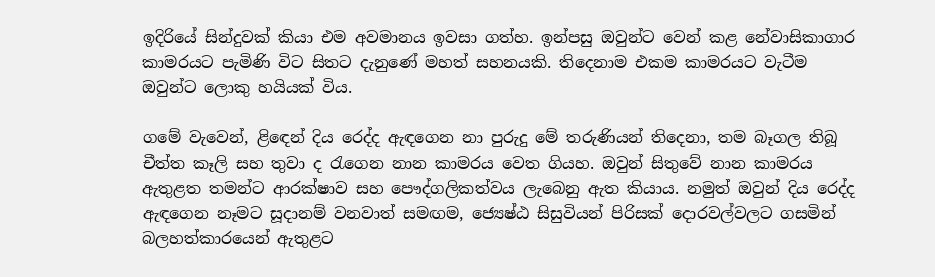ඉදිරියේ සින්දුවක් කියා එම අවමානය ඉවසා ගත්හ. ඉන්පසු ඔවුන්ට වෙන් කළ නේවාසිකාගාර කාමරයට පැමිණි විට සිතට දැනුණේ මහත් සහනයකි. තිදෙනාම එකම කාමරයට වැටීම ඔවුන්ට ලොකු හයියක් විය.

ගමේ වැවෙන්, ළිඳෙන් දිය රෙද්ද ඇඳගෙන නා පුරුදු මේ තරුණියන් තිදෙනා, තම බෑගල තිබූ චීත්ත කෑලි සහ තුවා ද රැගෙන නාන කාමරය වෙත ගියහ. ඔවුන් සිතුවේ නාන කාමරය ඇතුළත තමන්ට ආරක්ෂාව සහ පෞද්ගලිකත්වය ලැබෙනු ඇත කියාය. නමුත් ඔවුන් දිය රෙද්ද ඇඳගෙන නෑමට සූදානම් වනවාත් සමඟම, ජ්‍යෙෂ්ඨ සිසුවියන් පිරිසක් දොරවල්වලට ගසමින් බලහත්කාරයෙන් ඇතුළට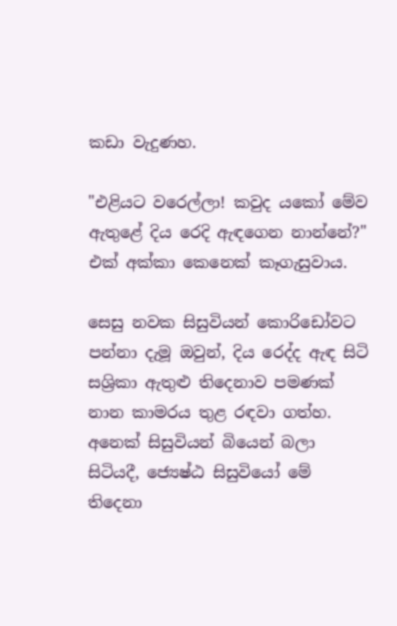කඩා වැදුණහ.

"එළියට වරෙල්ලා! කවුද යකෝ මේව ඇතුළේ දිය රෙදි ඇඳගෙන නාන්නේ?" එක් අක්කා කෙනෙක් කෑගැසුවාය.

සෙසු නවක සිසුවියන් කොරිඩෝවට පන්නා දැමූ ඔවුන්, දිය රෙද්ද ඇඳ සිටි සශ්‍රිකා ඇතුළු තිදෙනාව පමණක් නාන කාමරය තුළ රඳවා ගත්හ. අනෙක් සිසුවියන් බියෙන් බලා සිටියදී, ජ්‍යෙෂ්ඨ සිසුවියෝ මේ තිදෙනා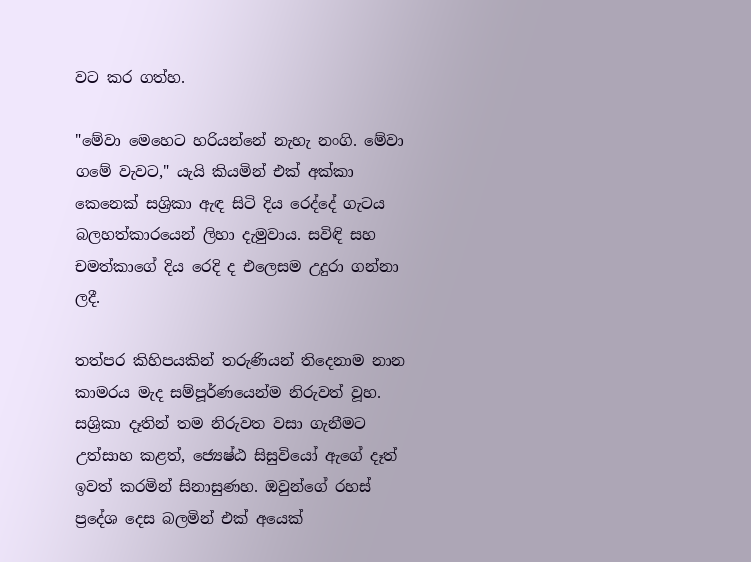වට කර ගත්හ.

"මේවා මෙහෙට හරියන්නේ නැහැ නංගි. මේවා ගමේ වැවට," යැයි කියමින් එක් අක්කා කෙනෙක් සශ්‍රිකා ඇඳ සිටි දිය රෙද්දේ ගැටය බලහත්කාරයෙන් ලිහා දැමුවාය. සවිඳි සහ චමත්කාගේ දිය රෙදි ද එලෙසම උදුරා ගන්නා ලදී.

තත්පර කිහිපයකින් තරුණියන් තිදෙනාම නාන කාමරය මැද සම්පූර්ණයෙන්ම නිරුවත් වූහ. සශ්‍රිකා දෑතින් තම නිරුවත වසා ගැනීමට උත්සාහ කළත්, ජ්‍යෙෂ්ඨ සිසුවියෝ ඇගේ දෑත් ඉවත් කරමින් සිනාසුණහ. ඔවුන්ගේ රහස් ප්‍රදේශ දෙස බලමින් එක් අයෙක්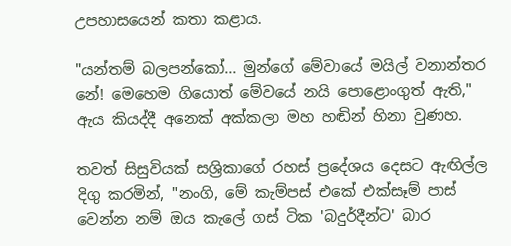උපහාසයෙන් කතා කළාය.

"යන්තම් බලපන්කෝ... මුන්ගේ මේවායේ මයිල් වනාන්තර නේ! මෙහෙම ගියොත් මේවයේ නයි පොළොංගුත් ඇති," ඇය කියද්දී අනෙක් අක්කලා මහ හඬින් හිනා වුණහ.

තවත් සිසුවියක් සශ්‍රිකාගේ රහස් ප්‍රදේශය දෙසට ඇඟිල්ල දිගු කරමින්, "නංගි, මේ කැම්පස් එකේ එක්සෑම් පාස් වෙන්න නම් ඔය කැලේ ගස් ටික 'බදුර්දීන්ට' බාර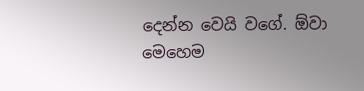දෙන්න වෙයි වගේ. ඕවා මෙහෙම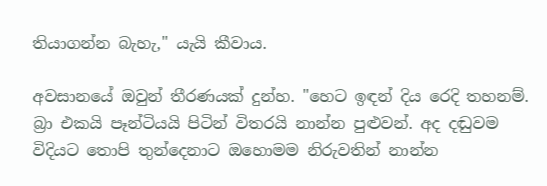තියාගන්න බැහැ," යැයි කීවාය.

අවසානයේ ඔවුන් තීරණයක් දුන්හ. "හෙට ඉඳන් දිය රෙදි තහනම්. බ්‍රා එකයි පෑන්ටියයි පිටින් විතරයි නාන්න පුළුවන්. අද දඬුවම විදියට තොපි තුන්දෙනාට ඔහොමම නිරුවතින් නාන්න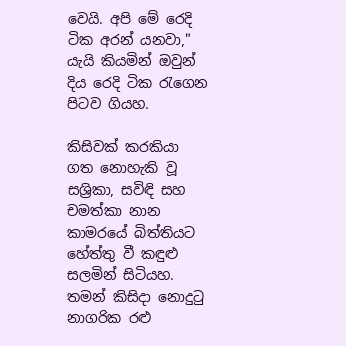වෙයි. අපි මේ රෙදි ටික අරන් යනවා," යැයි කියමින් ඔවුන් දිය රෙදි ටික රැගෙන පිටව ගියහ.

කිසිවක් කරකියා ගත නොහැකි වූ සශ්‍රිකා, සවිඳි සහ චමත්කා නාන කාමරයේ බිත්තියට හේත්තු වී කඳුළු සලමින් සිටියහ. තමන් කිසිදා නොදුටු නාගරික රළු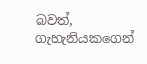බවත්, ගැහැනියකගෙන්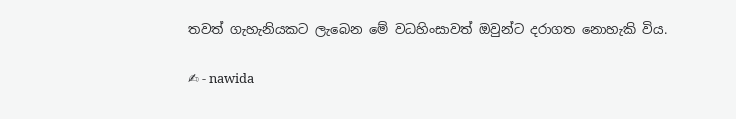තවත් ගැහැනියකට ලැබෙන මේ වධහිංසාවත් ඔවුන්ට දරාගත නොහැකි විය.

✍ - nawida